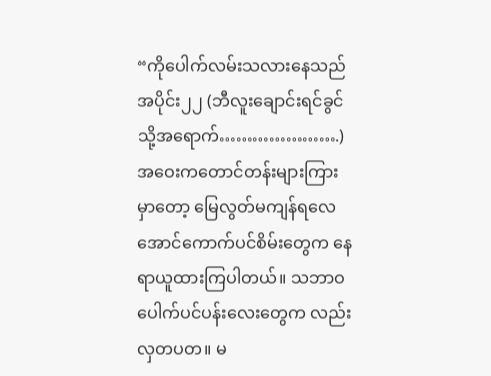“ကိုပေါက်လမ်းသလားနေသည် အပိုင်း၂၂ (ဘီလူးချောင်းရင်ခွင်သို့အရောက်………………….) အဝေးကတောင်တန်းများကြားမှာတော့ မြေလွတ်မကျန်ရလေအောင်ကောက်ပင်စိမ်းတွေက နေရာယူထားကြပါတယ်။ သဘာဝပေါက်ပင်ပန်းလေးတွေက လည်းလှတပတ။ မ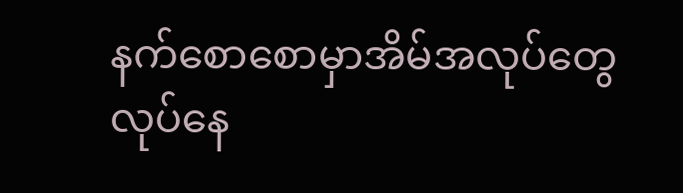နက်စောစောမှာအိမ်အလုပ်တွေလုပ်နေ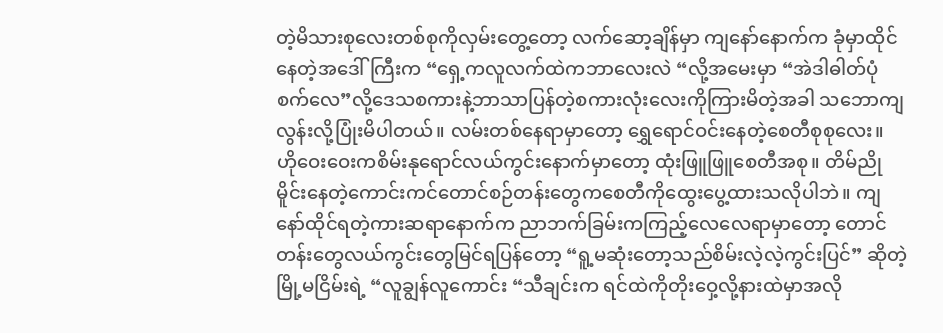တဲ့မိသားစုလေးတစ်စုကိုလှမ်းတွေ့တော့ လက်ဆော့ချိန်မှာ ကျနော်နောက်က ခုံမှာထိုင်နေတဲ့အဒေါ်ကြီးက “ရှေ့ကလူလက်ထဲကဘာလေးလဲ “လို့အမေးမှာ “အဲဒါဓါတ်ပုံစက်လေ”လို့ဒေသစကားနဲ့ဘာသာပြန်တဲ့စကားလုံးလေးကိုကြားမိတဲ့အခါ သဘောကျလွန်းလို့ပြုံးမိပါတယ်။ လမ်းတစ်နေရာမှာတော့ ရွှေရောင်ဝင်းနေတဲ့စေတီစုစုလေး။ ဟိုဝေးဝေးကစိမ်းနုရောင်လယ်ကွင်းနောက်မှာတော့ ထုံးဖြူဖြူစေတီအစု။ တိမ်ညိုမိူင်းနေတဲ့ကောင်းကင်တောင်စဉ်တန်းတွေကစေတီကိုထွေးပွေ့ထားသလိုပါဘဲ။ ကျနော်ထိုင်ရတဲ့ကားဆရာနောက်က ညာဘက်ခြမ်းကကြည့်လေလေရာမှာတော့ တောင်တန်းတွေလယ်ကွင်းတွေမြင်ရပြန်တော့ “ရူ့မဆုံးတော့သည်စိမ်းလဲ့လဲ့ကွင်းပြင်” ဆိုတဲ့ မြို့မငြိမ်းရဲ့ “လူချွန်လူကောင်း “သီချင်းက ရင်ထဲကိုတိုးဝှေ့လို့နားထဲမှာအလို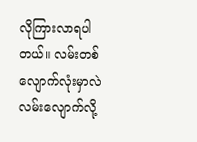လိုကြားလာရပါတယ်။ လမ်းတစ်လျောက်လုံးမှာလဲ လမ်းလျောက်လို့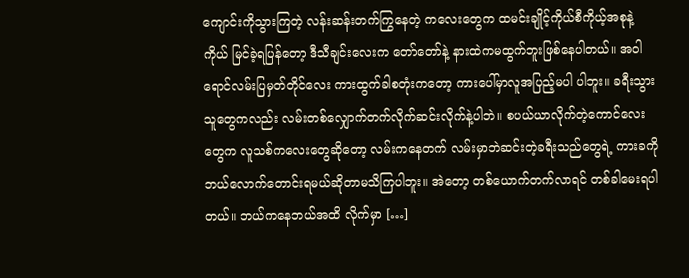ကျောင်းကိုသွားကြတဲ့ လန်းဆန်းတက်ကြွနေတဲ့ ကလေးတွေက ထမင်းချိုင့်ကိုယ်စီကိုယ့်အစုနဲ့ကိုယ် မြင်ခဲ့ရပြန်တော့ ဒီသီချင်းလေးက တော်တော်နဲ့ နားထဲကမထွက်ဘူးဖြစ်နေပါတယ်။ အဝါရောင်လမ်းပြမှတ်တိုင်လေး ကားထွက်ခါစတုံးကတော့ ကားပေါ်မှာလူအပြည့်မပါ ပါဘူး။ ခရီးသွားသူတွေကလည်း လမ်းတစ်လျှောက်တက်လိုက်ဆင်းလိုက်နဲ့ပါဘဲ။ စပယ်ယာလိုက်တဲ့ကောင်လေးတွေက လူသစ်ကလေးတွေဆိုတော့ လမ်းကနေတက် လမ်းမှာဘဲဆင်းတဲ့ခရီးသည်တွေရဲ့ ကားခကိုဘယ်လောက်တောင်းရမယ်ဆိုတာမသိကြပါဘူး။ အဲတော့ တစ်ယောက်တက်လာရင် တစ်ခါမေးရပါတယ်။ ဘယ်ကနေဘယ်အထိ လိုက်မှာ […]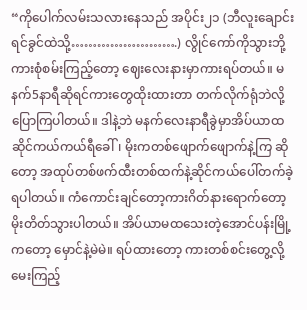“ကိုပေါက်လမ်းသလားနေသည် အပိုင်း၂၁ (ဘီလူးချောင်းရင်ခွင်ထဲသို့…………………….) လွိုင်ကော်ကိုသွားဘို့ကားစုံစမ်းကြည့်တော့ ဈေးလေးနားမှာကားရပ်တယ်။ မနက်5နာရီဆိုရင်ကားတွေထိုးထားတာ တက်လိုက်ရုံဘဲလို့ ပြောကြပါတယ်။ ဒါနဲ့ဘဲ မနက်လေးနာရီခွဲမှာအိပ်ယာထ ဆိုင်ကယ်ကယ်ရီခေါ်၊ မိုးကတစ်ဖျောက်ဖျောက်နဲ့ကြ ဆိုတော့ အထုပ်တစ်ဖက်ထီးတစ်ထက်နဲ့ဆိုင်ကယ်ပေါ်တက်ခဲ့ရပါတယ်။ ကံကောင်းချင်တော့ကားဂိတ်နားရောက်တော့ မိုးတိတ်သွားပါတယ်။ အိပ်ယာမထသေးတဲ့အောင်ပန်းမြို့ကတော့ မှောင်နဲ့မဲမဲ။ ရပ်ထားတော့ ကားတစ်စင်းတွေ့လို့မေးကြည့်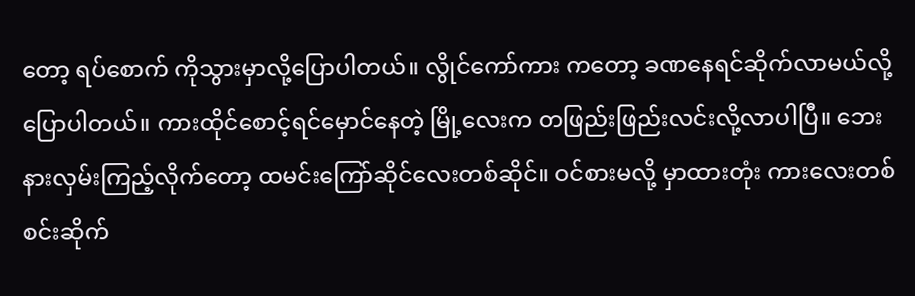တော့ ရပ်စောက် ကိုသွားမှာလို့ပြောပါတယ်။ လွိုင်ကော်ကား ကတော့ ခဏနေရင်ဆိုက်လာမယ်လို့ပြောပါတယ်။ ကားထိုင်စောင့်ရင်မှောင်နေတဲ့ မြို့လေးက တဖြည်းဖြည်းလင်းလို့လာပါပြီ။ ဘေးနားလှမ်းကြည့်လိုက်တော့ ထမင်းကြော်ဆိုင်လေးတစ်ဆိုင်။ ဝင်စားမလို့ မှာထားတုံး ကားလေးတစ်စင်းဆိုက်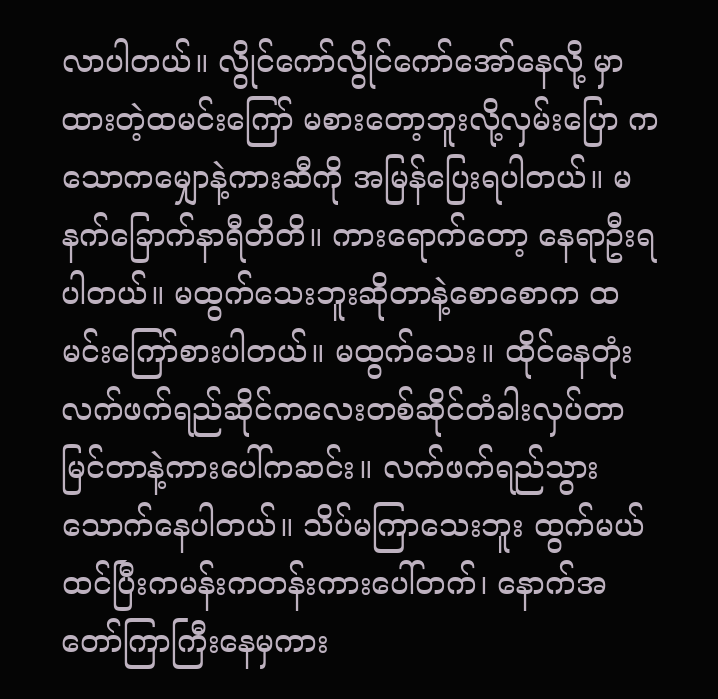လာပါတယ်။ လွိုင်ကော်လွိုင်ကော်အော်နေလို့ မှာထားတဲ့ထမင်းကြော် မစားတော့ဘူးလို့လှမ်းပြော ကသောကမျှောနဲ့ကားဆီကို အမြန်ပြေးရပါတယ်။ မနက်ခြောက်နာရီတိတိ။ ကားရောက်တော့ နေရာဦးရပါတယ်။ မထွက်သေးဘူးဆိုတာနဲ့စောစောက ထမင်းကြော်စားပါတယ်။ မထွက်သေး။ ထိုင်နေတုံး လက်ဖက်ရည်ဆိုင်ကလေးတစ်ဆိုင်တံခါးလှပ်တာမြင်တာနဲ့ကားပေါ်ကဆင်း။ လက်ဖက်ရည်သွားသောက်နေပါတယ်။ သိပ်မကြာသေးဘူး ထွက်မယ်ထင်ပြီးကမန်းကတန်းကားပေါ်တက်၊ နောက်အတော်ကြာကြီးနေမှကား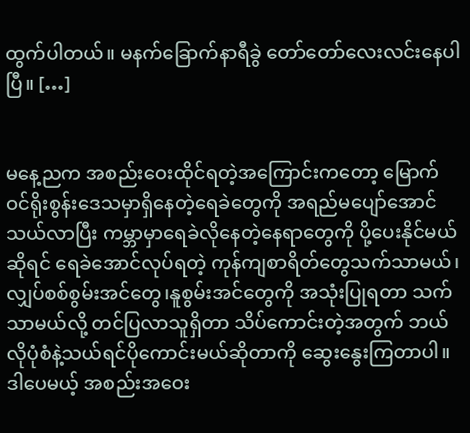ထွက်ပါတယ်။ မနက်ခြောက်နာရီခွဲ တော်တော်လေးလင်းနေပါပြီ။ […]


မနေ့ညက အစည်းဝေးထိုင်ရတဲ့အကြောင်းကတော့ မြောက်ဝင်ရိုးစွန်းဒေသမှာရှိနေတဲ့ရေခဲတွေကို အရည်မပျော်အောင် သယ်လာပြီး ကမ္ဘာမှာရေခဲလိုနေတဲ့နေရာတွေကို ပို့ပေးနိုင်မယ်ဆိုရင် ရေခဲအောင်လုပ်ရတဲ့ ကုန်ကျစာရိတ်တွေသက်သာမယ်၊ လျှပ်စစ်စွမ်းအင်တွေ၊နူစွမ်းအင်တွေကို အသုံးပြုရတာ သက်သာမယ်လို့ တင်ပြလာသူရှိတာ သိပ်ကောင်းတဲ့အတွက် ဘယ်လိုပုံစံနဲ့သယ်ရင်ပိုကောင်းမယ်ဆိုတာကို ဆွေးနွေးကြတာပါ။ ဒါပေမယ့် အစည်းအဝေး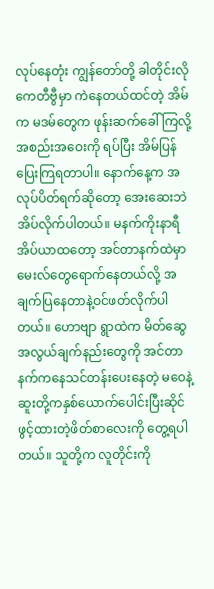လုပ်နေတုံး ကျွန်တော်တို့ ခါတိုင်းလို ကေတီဗွီမှာ ကဲနေတယ်ထင်တဲ့ အိမ်က မဒမ်တွေက ဖုန်းဆက်ခေါ်ကြလို့ အစည်းအဝေးကို ရပ်ပြီး အိမ်ပြန်ပြေးကြရတာပါ။ နောက်နေ့က အလုပ်ပိတ်ရက်ဆိုတော့ အေးဆေးဘဲအိပ်လိုက်ပါတယ်။ မနက်ကိုးနာရီအိပ်ယာထတော့ အင်တာနက်ထဲမှာမေးလ်တွေရောက်နေတယ်လို့ အချက်ပြနေတာနဲ့ဝင်ဖတ်လိုက်ပါတယ်။ ဟောဗျာ ရွာထဲက မိတ်ဆွေ အလွယ်ချက်နည်းတွေကို အင်တာနက်ကနေသင်တန်းပေးနေတဲ့ မဝေနဲ့ ဆူးတို့ကနှစ်ယောက်ပေါင်းပြီးဆိုင်ဖွင့်ထားတဲ့ဖိတ်စာလေးကို တွေ့ရပါတယ်။ သူတို့က လူတိုင်းကို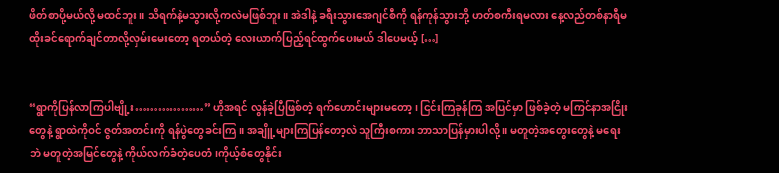ဖိတ်စာပို့မယ်လို့ မထင်ဘူး။ သိရက်နဲ့မသွားလို့ကလဲမဖြစ်ဘူး။ အဲဒါနဲ့ ခရီးသွားအေဂျင်စီကို ရန်ကုန်သွားဘို့ ဟတ်စကီးရမလား နေ့လည်တစ်နာရီမထိုးခင်ရောက်ချင်တာလို့လှမ်းမေးတော့ ရတယ်တဲ့ လေးယာက်ပြည့်ရင်ထွက်ပေးမယ် ဒါပေမယ့် […]


“ရွာကိုပြန်လာကြပါဗျို့း………………” ဟိုအရင် လွန်ခဲ့ပြီဖြစ်တဲ့ ရက်ဟောင်းများမတော့ ၊ ငြင်းကြခုန်ကြ အပြင်မှာ ဖြစ်ခဲ့တဲ့ မကြင်နာအငြိုးတွေနဲ့ ရွာထဲကိုဝင် ဇွတ်အတင်းကို ရန်ပွဲတွေခင်းကြ။ အချိူ့များကြပြန်တော့လဲ သူကြီးစကား ဘာသာပြန်မှားပါလို့ ။ မတူတဲ့အတွေးတွေနဲ့ မရေးဘဲ မတူတဲ့အမြင်တွေနဲ့ ကိုယ်လက်ခံတဲ့ပေတံ၊ကိုယ့်စံတွေနိုင်း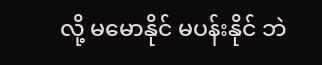လို့ မမောနိုင် မပန်းနိုင် ဘဲ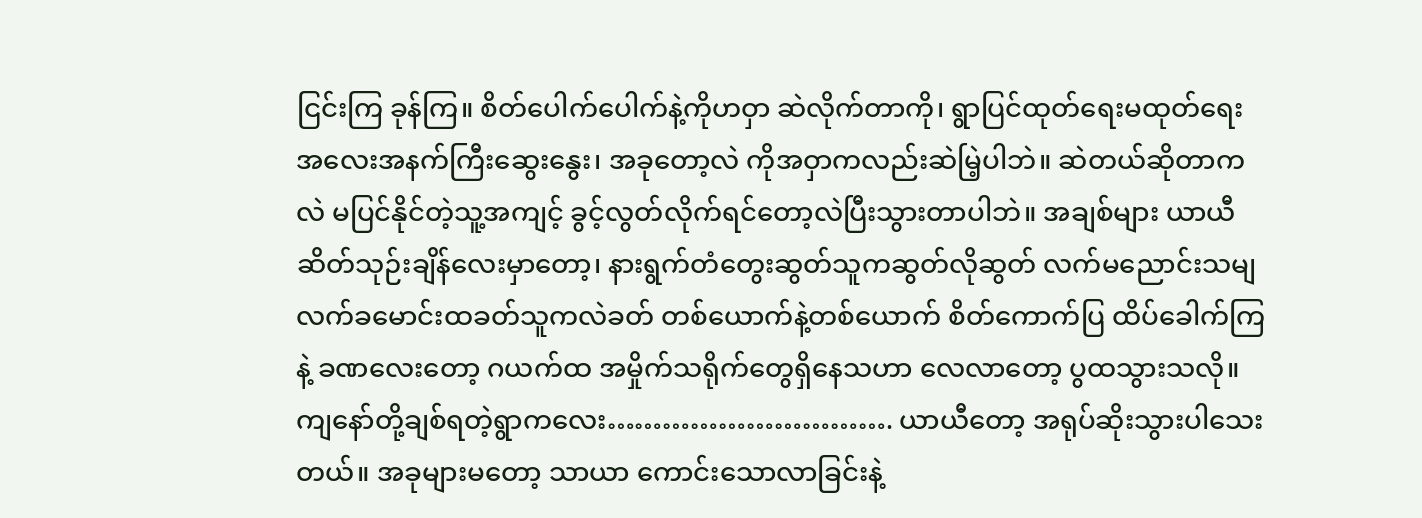ငြင်းကြ ခုန်ကြ။ စိတ်ပေါက်ပေါက်နဲ့ကိုဟဝှာ ဆဲလိုက်တာကို၊ ရွာပြင်ထုတ်ရေးမထုတ်ရေး အလေးအနက်ကြီးဆွေးနွေး၊ အခုတော့လဲ ကိုအဝှာကလည်းဆဲမြဲ့ပါဘဲ။ ဆဲတယ်ဆိုတာကလဲ မပြင်နိုင်တဲ့သူ့အကျင့် ခွင့်လွတ်လိုက်ရင်တော့လဲပြီးသွားတာပါဘဲ။ အချစ်များ ယာယီ ဆိတ်သုဉ်းချိန်လေးမှာတော့၊ နားရွက်တံတွေးဆွတ်သူကဆွတ်လိုဆွတ် လက်မညောင်းသမျ လက်ခမောင်းထခတ်သူကလဲခတ် တစ်ယောက်နဲ့တစ်ယောက် စိတ်ကောက်ပြ ထိပ်ခေါက်ကြနဲ့ ခဏလေးတော့ ဂယက်ထ အမှိုက်သရိုက်တွေရှိနေသဟာ လေလာတော့ ပွထသွားသလို။ ကျနော်တို့ချစ်ရတဲ့ရွာကလေး…………………………. ယာယီတော့ အရုပ်ဆိုးသွားပါသေးတယ်။ အခုများမတော့ သာယာ ကောင်းသောလာခြင်းနဲ့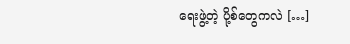ရေးဖွဲ့တဲ့ ပို့စ်တွေကလဲ […]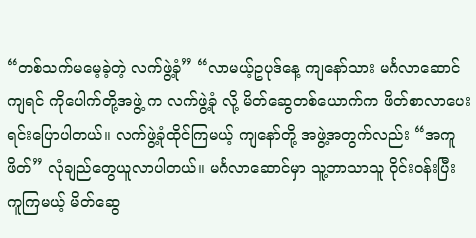“တစ်သက်မမေ့ခဲ့တဲ့ လက်ဖွဲ့ခုံ” “လာမယ့်ဥပုဒ်နေ့ ကျနော်သား မင်္ဂလာဆောင်ကျရင် ကိုပေါက်တို့အဖွဲ့ က လက်ဖွဲ့ခုံ လို့ မိတ်ဆွေတစ်ယောက်က ဖိတ်စာလာပေးရင်းပြောပါတယ်။ လက်ဖွဲ့ခုံထိုင်ကြမယ့် ကျနော်တို့ အဖွဲ့အတွက်လည်း “အကူဖိတ်” လုံချည်တွေယူလာပါတယ်။ မင်္ဂလာဆောင်မှာ သူ့ဘာသာသူ ဝိုင်းဝန်းပြီးကူကြမယ့် မိတ်ဆွေ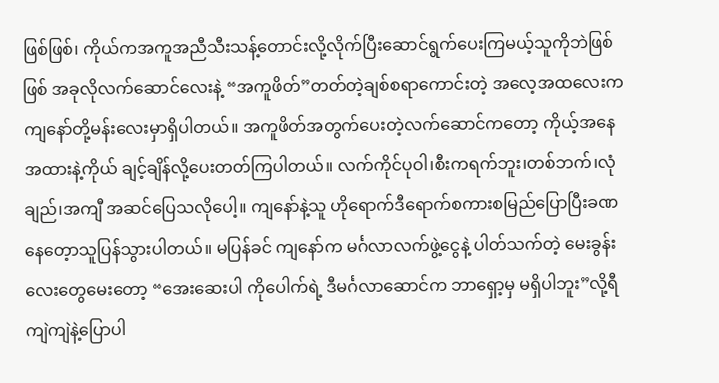ဖြစ်ဖြစ်၊ ကိုယ်ကအကူအညီသီးသန့်တောင်းလို့လိုက်ပြီးဆောင်ရွက်ပေးကြမယ့်သူကိုဘဲဖြစ်ဖြစ် အခုလိုလက်ဆောင်လေးနဲ့ “အကူဖိတ်”တတ်တဲ့ချစ်စရာကောင်းတဲ့ အလေ့အထလေးက ကျနော်တို့မန်းလေးမှာရှိပါတယ်။ အကူဖိတ်အတွက်ပေးတဲ့လက်ဆောင်ကတော့ ကိုယ့်အနေအထားနဲ့ကိုယ် ချင့်ချိန်လို့ပေးတတ်ကြပါတယ်။ လက်ကိုင်ပုဝါ၊စီးကရက်ဘူး၊တစ်ဘက်၊လုံချည်၊အကျီ အဆင်ပြေသလိုပေါ့။ ကျနော်နဲ့သူ ဟိုရောက်ဒီရောက်စကားစမြည်ပြောပြီးခဏနေတေ့ာသူပြန်သွားပါတယ်။ မပြန်ခင် ကျနော်က မင်္ဂလာလက်ဖွဲ့ငွေနဲ့ ပါတ်သက်တဲ့ မေးခွန်းလေးတွေမေးတော့ “အေးဆေးပါ ကိုပေါက်ရဲ့ ဒီမင်္ဂလာဆောင်က ဘာရှော့မှ မရှိပါဘူး”လို့ရီကျဲကျဲနဲ့ပြောပါ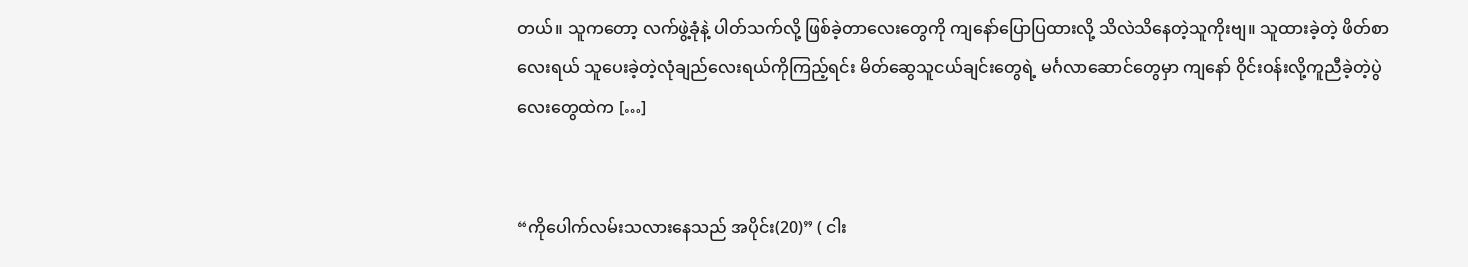တယ်။ သူကတော့ လက်ဖွဲ့ခုံနဲ့ ပါတ်သက်လို့ ဖြစ်ခဲ့တာလေးတွေကို ကျနော်ပြောပြထားလို့ သိလဲသိနေတဲ့သူကိုးဗျ။ သူထားခဲ့တဲ့ ဖိတ်စာလေးရယ် သူပေးခဲ့တဲ့လုံချည်လေးရယ်ကိုကြည့်ရင်း မိတ်ဆွေသူငယ်ချင်းတွေရဲ့ မင်္ဂလာဆောင်တွေမှာ ကျနော် ဝိုင်းဝန်းလို့ကူညီခဲ့တဲ့ပွဲလေးတွေထဲက […]


“ကိုပေါက်လမ်းသလားနေသည် အပိုင်း(20)” ( ငါး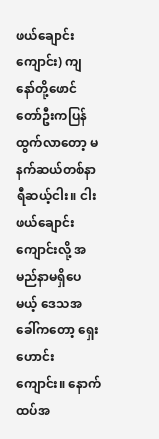ဖယ်ချောင်းကျောင်း) ကျနော်တို့ဖောင်တော်ဦးကပြန်ထွက်လာတော့ မနက်ဆယ်တစ်နာရီဆယ့်ငါး။ ငါးဖယ်ချောင်းကျောင်းလို့ အမည်နာမရှိပေမယ့် ဒေသအခေါ်ကတော့ ရှေးဟောင်းကျောင်း။ နောက်ထပ်အ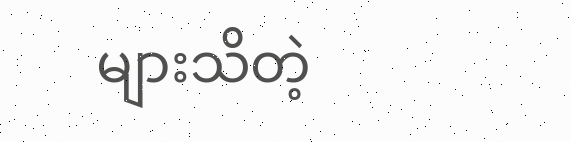များသိတဲ့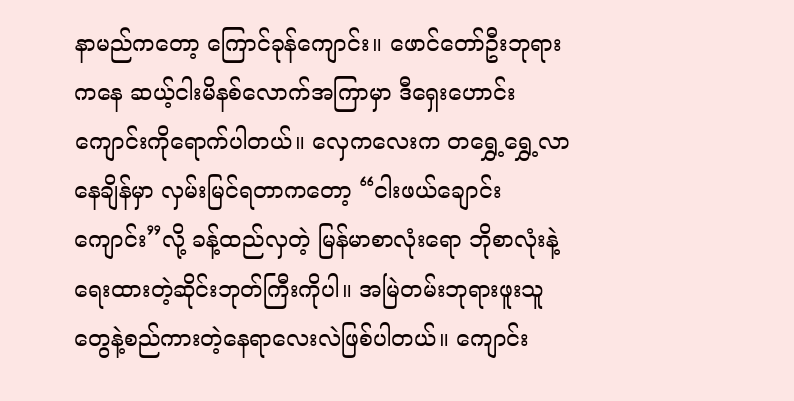နာမည်ကတော့ ကြောင်ခုန်ကျောင်း။ ဖောင်တော်ဦးဘုရားကနေ ဆယ့်ငါးမိနစ်လောက်အကြာမှာ ဒီရှေးဟောင်းကျောင်းကိုရောက်ပါတယ်။ လှေကလေးက တရွှေ့ရွှေ့လာနေချိန်မှာ လှမ်းမြင်ရတာကတော့ “ငါးဖယ်ချောင်းကျောင်း”လို့ ခန့်ထည်လှတဲ့ မြန်မာစာလုံးရော ဘိုစာလုံးနဲ့ရေးထားတဲ့ဆိုင်းဘုတ်ကြီးကိုပါ။ အမြဲတမ်းဘုရားဖူးသူတွေနဲ့စည်ကားတဲ့နေရာလေးလဲဖြစ်ပါတယ်။ ကျောင်း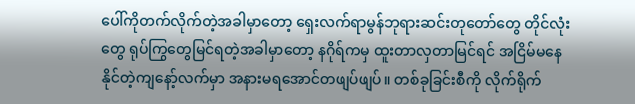ပေါ်ကိုတက်လိုက်တဲ့အခါမှာတော့ ရှေးလက်ရာမွန်ဘုရားဆင်းတုတော်တွေ တိုင်လုံးတွေ ရုပ်ကြွတွေမြင်ရတဲ့အခါမှာတော့ နဂိုရ်ကမှ ထူးတာလှတာမြင်ရင် အငြိမ်မနေနိုင်တဲ့ကျနော့်လက်မှာ အနားမရအောင်တဖျပ်ဖျပ်။ တစ်ခုခြင်းစီကို လိုက်ရိုက်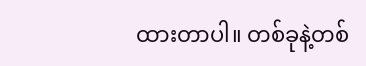ထားတာပါ။ တစ်ခုနဲ့တစ်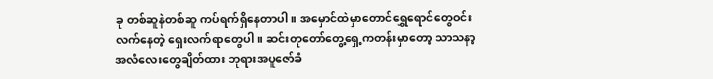ခု တစ်ဆူနဲတစ်ဆူ ကပ်ရက်ရှိနေတာပါ။ အမှောင်ထဲမှာတောင်ရွှေရောင်တွေဝင်းလက်နေတဲ့ ရှေးလက်ရာတွေပါ။ ဆင်းတုတော်တွေ့ရှေ့ကတန်းမှာတော့ သာသနာ့အလံလေးတွေချိတ်ထား ဘုရားအပူဇော်ခံ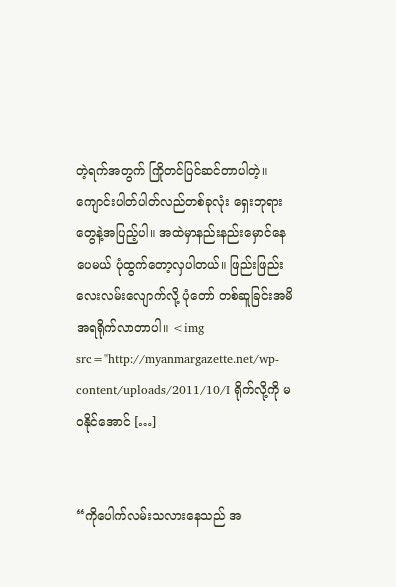တဲ့ရက်အတွက် ကြိုတင်ပြင်ဆင်တာပါတဲ့။ ကျောင်းပါတ်ပါတ်လည်တစ်ခုလုံး ရှေးဘုရားတွေနဲ့အပြည့်ပါ။ အထဲမှာနည်းနည်းမှောင်နေပေမယ် ပုံထွက်တော့လှပါတယ်။ ဖြည်းဖြည်းလေးလမ်းလျောက်လို့ ပုံတော် တစ်ဆူခြင်းအမိအရရိုက်လာတာပါ။ <img src="http://myanmargazette.net/wp-content/uploads/2011/10/I ရိုက်လို့ကို မဝနိုင်အောင် […]


“ကိုပေါက်လမ်းသလားနေသည် အ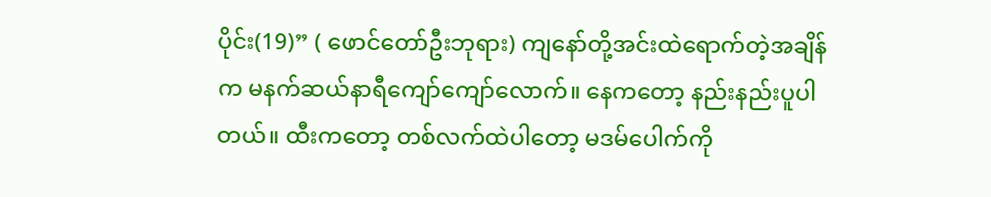ပိုင်း(19)” ( ဖောင်တော်ဦးဘုရား) ကျနော်တို့အင်းထဲရောက်တဲ့အချိန်က မနက်ဆယ်နာရီကျော်ကျော်လောက်။ နေကတော့ နည်းနည်းပူပါတယ်။ ထီးကတော့ တစ်လက်ထဲပါတော့ မဒမ်ပေါက်ကို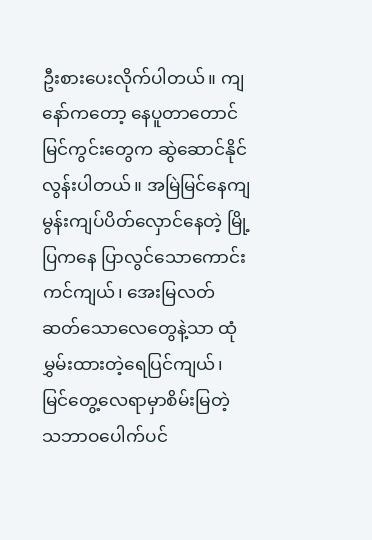ဦးစားပေးလိုက်ပါတယ်။ ကျနော်ကတော့ နေပူတာတောင် မြင်ကွင်းတွေက ဆွဲဆောင်နိုင်လွန်းပါတယ်။ အမြဲမြင်နေကျ မွန်းကျပ်ပိတ်လှောင်နေတဲ့ မြို့ပြကနေ ပြာလွင်သောကောင်းကင်ကျယ်၊ အေးမြလတ်ဆတ်သောလေတွေနဲ့သာ ထုံမွှမ်းထားတဲ့ရေပြင်ကျယ်၊ မြင်တွေ့လေရာမှာစိမ်းမြတဲ့ သဘာဝပေါက်ပင်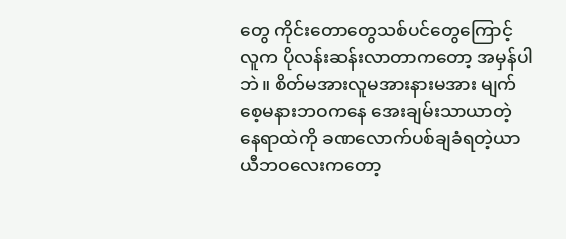တွေ ကိုင်းတောတွေသစ်ပင်တွေကြောင့် လူက ပိုလန်းဆန်းလာတာကတော့ အမှန်ပါဘဲ။ စိတ်မအားလူမအားနားမအား မျက်စေ့မနားဘဝကနေ အေးချမ်းသာယာတဲ့ နေရာထဲကို ခဏလောက်ပစ်ချခံရတဲ့ယာယီဘဝလေးကတော့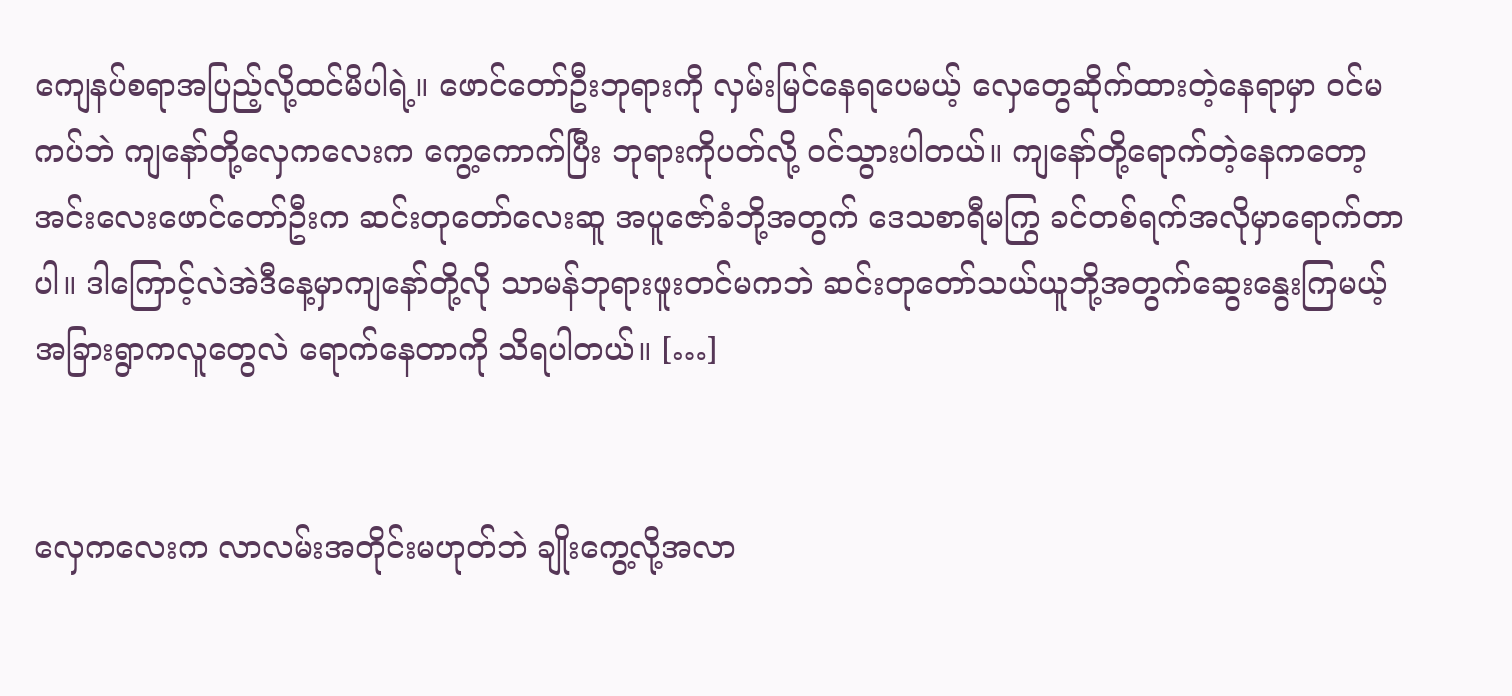ကျေနပ်စရာအပြည့်လို့ထင်မိပါရဲ့။ ဖောင်တော်ဦးဘုရားကို လှမ်းမြင်နေရပေမယ့် လှေတွေဆိုက်ထားတဲ့နေရာမှာ ဝင်မကပ်ဘဲ ကျနော်တို့လှေကလေးက ကွေ့ကောက်ပြီး ဘုရားကိုပတ်လို့ ဝင်သွားပါတယ်။ ကျနော်တို့ရောက်တဲ့နေကတော့ အင်းလေးဖောင်တော်ဦးက ဆင်းတုတော်လေးဆူ အပူဇော်ခံဘို့အတွက် ဒေသစာရီမကြွ ခင်တစ်ရက်အလိုမှာရောက်တာပါ။ ဒါကြောင့်လဲအဲဒီနေ့မှာကျနော်တို့လို သာမန်ဘုရားဖူးတင်မကဘဲ ဆင်းတုတော်သယ်ယူဘို့အတွက်ဆွေးနွေးကြမယ့် အခြားရွာကလူတွေလဲ ရောက်နေတာကို သိရပါတယ်။ […]


လှေကလေးက လာလမ်းအတိုင်းမဟုတ်ဘဲ ချိုးကွေ့လို့အလာ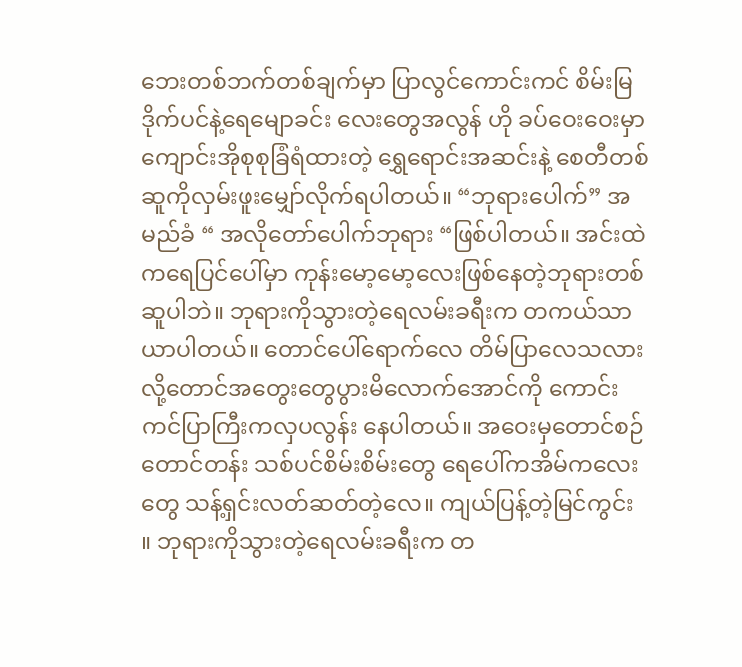ဘေးတစ်ဘက်တစ်ချက်မှာ ပြာလွင်ကောင်းကင် စိမ်းမြ ဒိုက်ပင်နဲ့ရေမျောခင်း လေးတွေအလွန် ဟို ခပ်ဝေးဝေးမှာ ကျောင်းအိုစုစုခြံရံထားတဲ့ ရွှေရောင်းအဆင်းနဲ့ စေတီတစ်ဆူကိုလှမ်းဖူးမျှော်လိုက်ရပါတယ်။ “ဘုရားပေါက်” အမည်ခံ “ အလိုတော်ပေါက်ဘုရား “ဖြစ်ပါတယ်။ အင်းထဲကရေပြင်ပေါ်မှာ ကုန်းမော့မော့လေးဖြစ်နေတဲ့ဘုရားတစ်ဆူပါဘဲ။ ဘုရားကိုသွားတဲ့ရေလမ်းခရီးက တကယ်သာယာပါတယ်။ တောင်ပေါ်ရောက်လေ တိမ်ပြာလေသလားလို့တောင်အတွေးတွေပွားမိလောက်အောင်ကို ကောင်းကင်ပြာကြီးကလှပလွန်း နေပါတယ်။ အဝေးမှတောင်စဉ်တောင်တန်း သစ်ပင်စိမ်းစိမ်းတွေ ရေပေါ်ကအိမ်ကလေးတွေ သန့်ရှင်းလတ်ဆတ်တဲ့လေ။ ကျယ်ပြန့်တဲ့မြင်ကွင်း ။ ဘုရားကိုသွားတဲ့ရေလမ်းခရီးက တ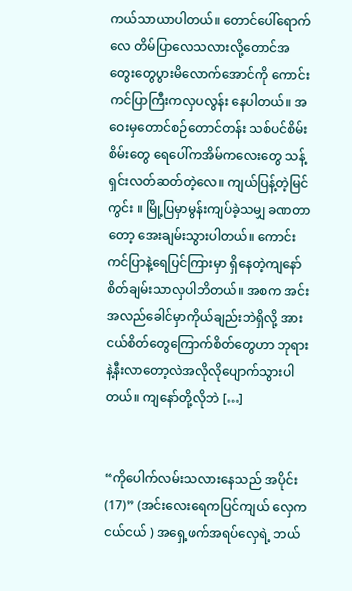ကယ်သာယာပါတယ်။ တောင်ပေါ်ရောက်လေ တိမ်ပြာလေသလားလို့တောင်အတွေးတွေပွားမိလောက်အောင်ကို ကောင်းကင်ပြာကြီးကလှပလွန်း နေပါတယ်။ အဝေးမှတောင်စဉ်တောင်တန်း သစ်ပင်စိမ်းစိမ်းတွေ ရေပေါ်ကအိမ်ကလေးတွေ သန့်ရှင်းလတ်ဆတ်တဲ့လေ။ ကျယ်ပြန့်တဲ့မြင်ကွင်း ။ မြို့ပြမှာမွန်းကျပ်ခဲ့သမျှ ခဏတာတော့ အေးချမ်းသွားပါတယ်။ ကောင်းကင်ပြာနဲ့ရေပြင်ကြားမှာ ရှိနေတဲ့ကျနော် စိတ်ချမ်းသာလှပါဘိတယ်။ အစက အင်းအလည်ခေါင်မှာကိုယ်ချည်းဘဲရှိလို့ အားငယ်စိတ်တွေကြောက်စိတ်တွေဟာ ဘုရားနဲ့နီးလာတော့လဲအလိုလိုပျောက်သွားပါတယ်။ ကျနော်တို့လိုဘဲ […]


“ကိုပေါက်လမ်းသလားနေသည် အပိုင်း(17)” (အင်းလေးရေကပြင်ကျယ် လှေကငယ်ငယ် ) အရှေ့ဖက်အရပ်လှေရဲ့ ဘယ်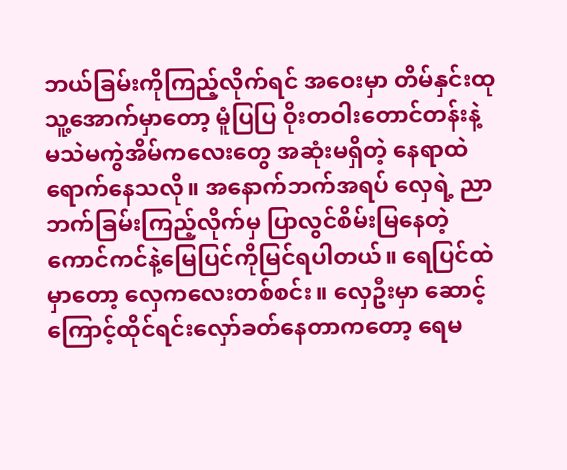ဘယ်ခြမ်းကိုကြည့်လိုက်ရင် အဝေးမှာ တိမ်နှင်းထု သူ့အောက်မှာတော့ မူံပြပြ ဝိုးတဝါးတောင်တန်းနဲ့ မသဲမကွဲအိမ်ကလေးတွေ အဆုံးမရှိတဲ့ နေရာထဲရောက်နေသလို။ အနောက်ဘက်အရပ် လှေရဲ့ ညာဘက်ခြမ်းကြည့်လိုက်မှ ပြာလွင်စိမ်းမြနေတဲ့ ကောင်ကင်နဲ့မြေပြင်ကိုမြင်ရပါတယ်။ ရေပြင်ထဲမှာတော့ လှေကလေးတစ်စင်း။ လှေဦးမှာ ဆောင့်ကြောင့်ထိုင်ရင်းလှော်ခတ်နေတာကတော့ ရေမ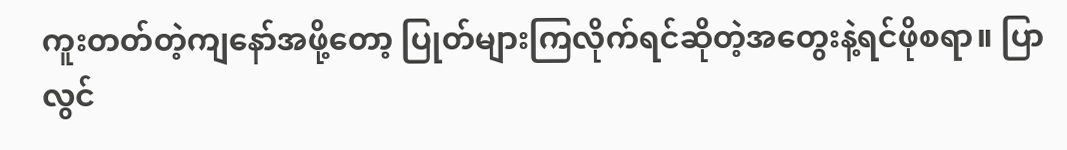ကူးတတ်တဲ့ကျနော်အဖို့တော့ ပြုတ်များကြလိုက်ရင်ဆိုတဲ့အတွေးနဲ့ရင်ဖိုစရာ။ ပြာလွင်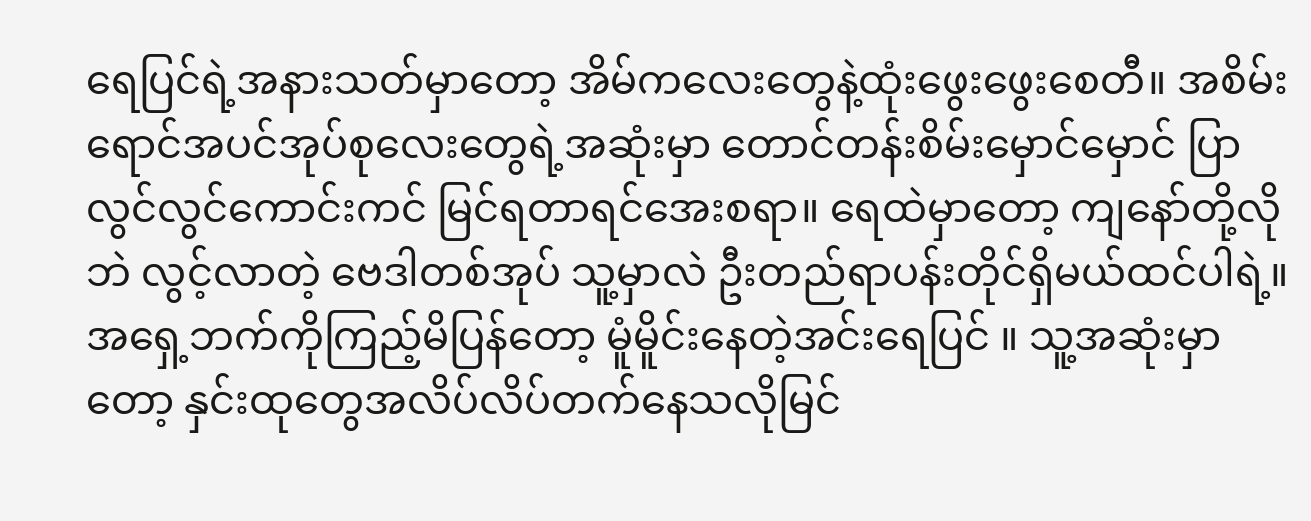ရေပြင်ရဲ့အနားသတ်မှာတော့ အိမ်ကလေးတွေနဲ့ထုံးဖွေးဖွေးစေတီ။ အစိမ်းရောင်အပင်အုပ်စုလေးတွေရဲ့အဆုံးမှာ တောင်တန်းစိမ်းမှောင်မှောင် ပြာလွင်လွင်ကောင်းကင် မြင်ရတာရင်အေးစရာ။ ရေထဲမှာတော့ ကျနော်တို့လိုဘဲ လွင့်လာတဲ့ ဗေဒါတစ်အုပ် သူ့မှာလဲ ဦးတည်ရာပန်းတိုင်ရှိမယ်ထင်ပါရဲ့။ အရှေ့ဘက်ကိုကြည့်မိပြန်တော့ မူံမိူင်းနေတဲ့အင်းရေပြင် ။ သူ့အဆုံးမှာတော့ နှင်းထုတွေအလိပ်လိပ်တက်နေသလိုမြင်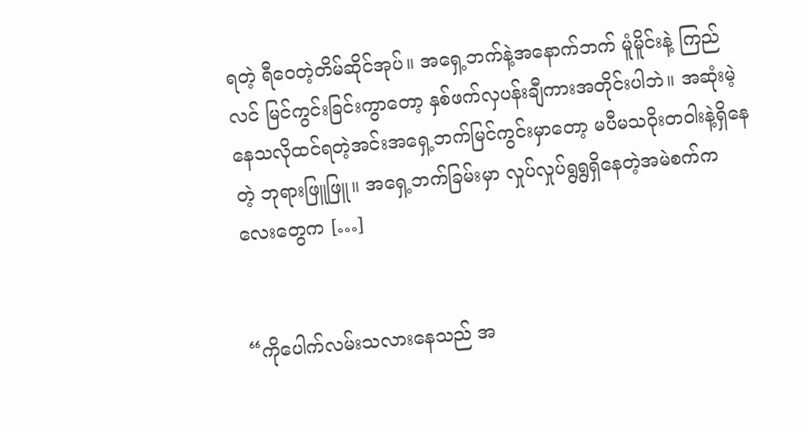ရတဲ့ ရီဝေတဲ့တိမ်ဆိုင်အုပ်။ အရှေ့ဘက်နဲ့အနောက်ဘက် မူံမိူင်းနဲ့ ကြည်လင် မြင်ကွင်းခြင်းကွာတော့ နှစ်ဖက်လှပန်းချီကားအတိုင်းပါဘဲ။ အဆုံးမဲ့နေသလိုထင်ရတဲ့အင်းအရှေ့ဘက်မြင်ကွင်းမှာတော့ မပီမသဝိုးတဝါးနဲ့ရှိနေတဲ့ ဘုရားဖြူဖြူ။ အရှေ့ဘက်ခြမ်းမှာ လှုပ်လှုပ်ရွရွရှိနေတဲ့အမဲစက်ကလေးတွေက […]


“ကိုပေါက်လမ်းသလားနေသည် အ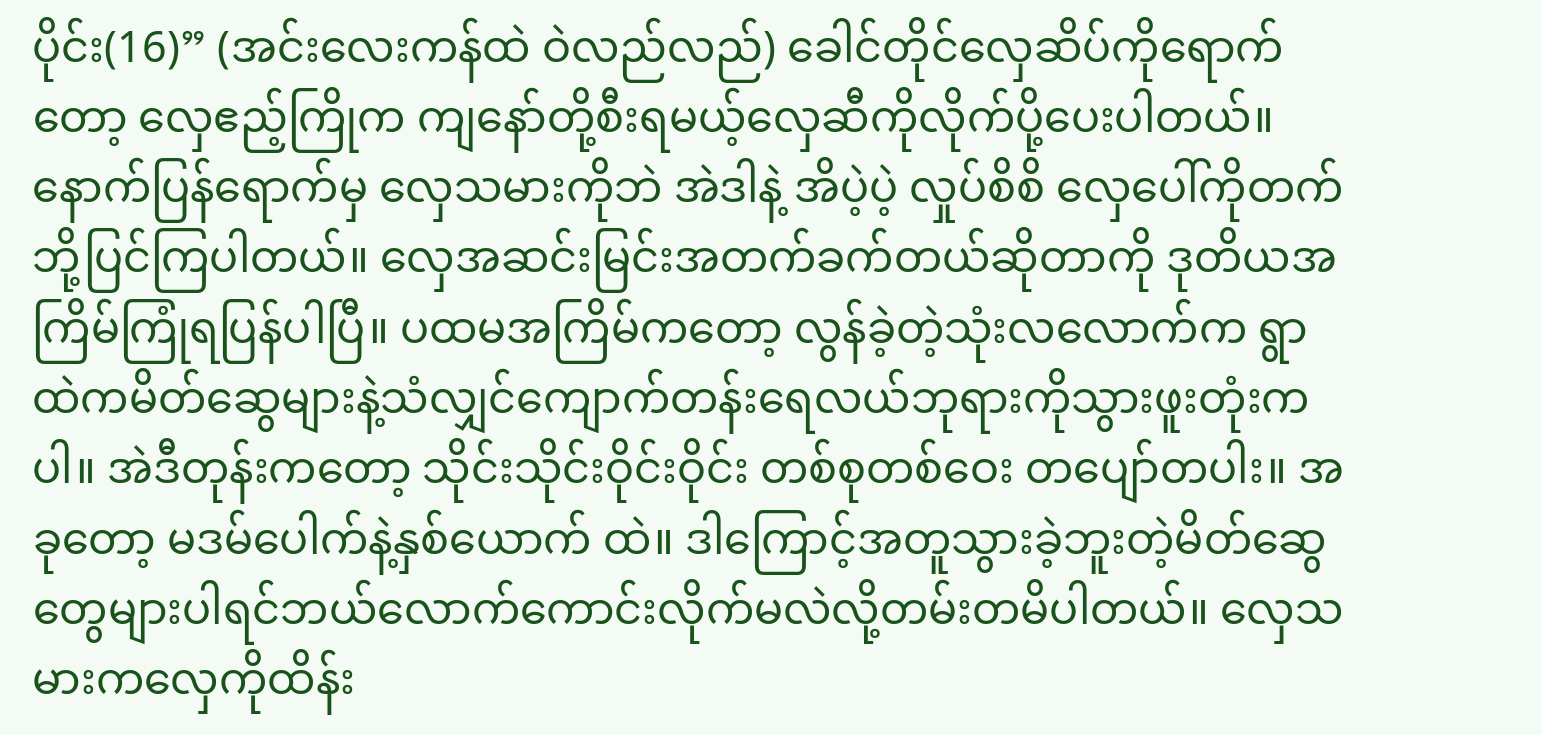ပိုင်း(16)” (အင်းလေးကန်ထဲ ဝဲလည်လည်) ခေါင်တိုင်လှေဆိပ်ကိုရောက်တော့ လှေဧည့်ကြိုက ကျနော်တို့စီးရမယ့်လှေဆီကိုလိုက်ပို့ပေးပါတယ်။ နောက်ပြန်ရောက်မှ လှေသမားကိုဘဲ အဲဒါနဲ့ အိပဲ့ပဲ့ လှုပ်စိစိ လှေပေါ်ကိုတက်ဘို့ပြင်ကြပါတယ်။ လှေအဆင်းမြင်းအတက်ခက်တယ်ဆိုတာကို ဒုတိယအကြိမ်ကြုံရပြန်ပါပြီ။ ပထမအကြိမ်ကတော့ လွန်ခဲ့တဲ့သုံးလလောက်က ရွာထဲကမိတ်ဆွေများနဲ့သံလျှင်ကျောက်တန်းရေလယ်ဘုရားကိုသွားဖူးတုံးကပါ။ အဲဒီတုန်းကတော့ သိုင်းသိုင်းဝိုင်းဝိုင်း တစ်စုတစ်ဝေး တပျော်တပါး။ အခုတော့ မဒမ်ပေါက်နဲ့နှစ်ယောက် ထဲ။ ဒါကြောင့်အတူသွားခဲ့ဘူးတဲ့မိတ်ဆွေတွေများပါရင်ဘယ်လောက်ကောင်းလိုက်မလဲလို့တမ်းတမိပါတယ်။ လှေသမားကလှေကိုထိန်း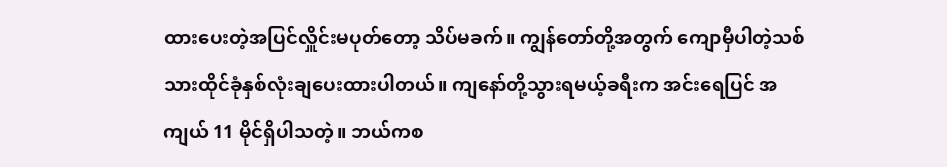ထားပေးတဲ့အပြင်လှိူင်းမပုတ်တော့ သိပ်မခက်။ ကျွန်တော်တို့အတွက် ကျောမှီပါတဲ့သစ်သားထိုင်ခုံနှစ်လုံးချပေးထားပါတယ်။ ကျနော်တို့သွားရမယ့်ခရီးက အင်းရေပြင် အကျယ် 11 မိုင်ရှိပါသတဲ့။ ဘယ်ကစ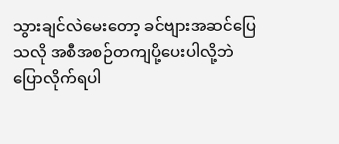သွားချင်လဲမေးတော့ ခင်ဗျားအဆင်ပြေသလို အစီအစဉ်တကျပို့ပေးပါလို့ဘဲပြောလိုက်ရပါ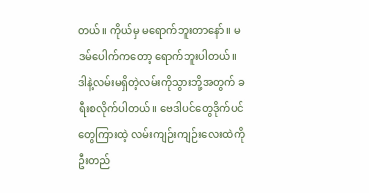တယ်။ ကိုယ်မှ မရောက်ဘူးတာနော်။ မဒမ်ပေါက်ကတော့ ရောက်ဘူးပါတယ်။ ဒါနဲ့လမ်းမရှိတဲ့လမ်းကိုသွားဘို့အတွက် ခရီးစလိုက်ပါတယ်။ ဗေဒါပင်တွေဒိုက်ပင်တွေကြားထဲ့ လမ်းကျဉ်းကျဉ်းလေးထဲကို ဦးတည်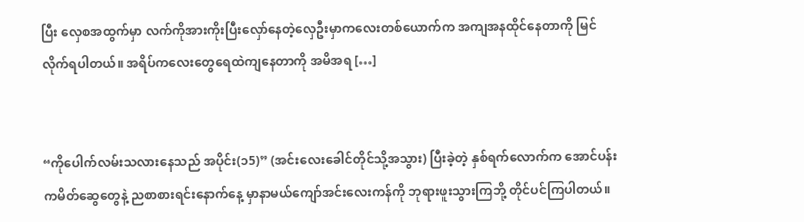ပြီး လှေစအထွက်မှာ လက်ကိုအားကိုးပြီးလှော်နေတဲ့လှေဦးမှာကလေးတစ်ယောက်က အကျအနထိုင်နေတာကို မြင်လိုက်ရပါတယ်။ အရိပ်ကလေးတွေရေထဲကျနေတာကို အမိအရ […]


“ကိုပေါက်လမ်းသလားနေသည် အပိုင်း(၁5)” (အင်းလေးခေါင်တိုင်သို့အသွား) ပြီးခဲ့တဲ့ နှစ်ရက်လောက်က အောင်ပန်းကမိတ်ဆွေတွေနဲ့ ညစာစားရင်းနောက်နေ့ မှာနာမယ်ကျော်အင်းလေးကန်ကို ဘုရားဖူးသွားကြဘို့ တိုင်ပင်ကြပါတယ်။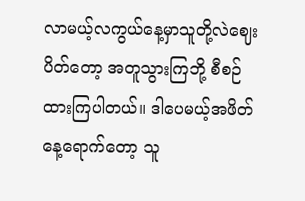လာမယ့်လကွယ်နေ့မှာသူတို့လဲဈေးပိတ်တော့ အတူသွားကြဘို့ စီစဉ်ထားကြပါတယ်။ ဒါပေမယ့်အဖိတ်နေ့ရောက်တော့ သူ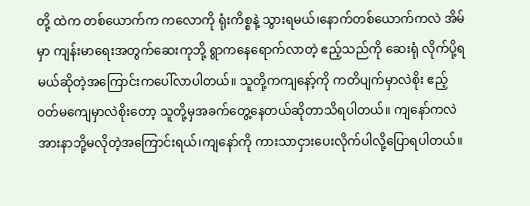တို့ ထဲက တစ်ယောက်က ကလောကို ရုံးကိစ္စနဲ့ သွားရမယ်၊နောက်တစ်ယောက်ကလဲ အိမ်မှာ ကျန်းမာရေးအတွက်ဆေးကုဘို့ ရွာကနေရောက်လာတဲ့ ဧည့်သည်ကို ဆေးရုံ လိုက်ပို့ရမယ်ဆိုတဲ့အကြောင်းကပေါ်လာပါတယ်။ သူတို့ကကျနော့်ကို ကတိပျက်မှာလဲစိုး ဧည့်ဝတ်မကျေမှာလဲစိုးတော့ သူတို့မှအခက်တွေ့နေတယ်ဆိုတာသိရပါတယ်။ ကျနော်ကလဲ အားနာဘို့မလိုတဲ့အကြောင်းရယ်၊ကျနော်ကို ကားသာငှားပေးလိုက်ပါလို့ပြောရပါတယ်။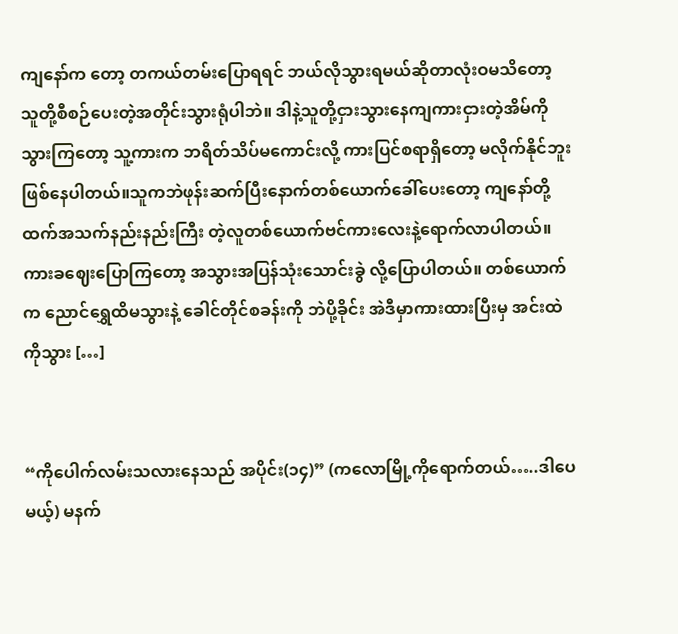ကျနော်က တော့ တကယ်တမ်းပြောရရင် ဘယ်လိုသွားရမယ်ဆိုတာလုံးဝမသိတော့ သူတို့စီစဉ်ပေးတဲ့အတိုင်းသွားရုံပါဘဲ။ ဒါနဲ့သူတို့ငှားသွားနေကျကားငှားတဲ့အိမ်ကို သွားကြတော့ သူ့ကားက ဘရိတ်သိပ်မကောင်းလို့ ကားပြင်စရာရှိတော့ မလိုက်နိုင်ဘူးဖြစ်နေပါတယ်။သူကဘဲဖုန်းဆက်ပြီးနောက်တစ်ယောက်ခေါ်ပေးတော့ ကျနော်တို့ထက်အသက်နည်းနည်းကြီး တဲ့လူတစ်ယောက်ဗင်ကားလေးနဲ့ရောက်လာပါတယ်။ ကားခဈေးပြောကြတော့ အသွားအပြန်သုံးသောင်းခွဲ လို့ပြောပါတယ်။ တစ်ယောက်က ညောင်ရွှေထိမသွားနဲ့ ခေါင်တိုင်စခန်းကို ဘဲပို့ခိုင်း အဲဒီမှာကားထားပြီးမှ အင်းထဲကိုသွား […]


“ကိုပေါက်လမ်းသလားနေသည် အပိုင်း(၁၄)” (ကလောမြို့ကိုရောက်တယ်…..ဒါပေမယ့်) မနက်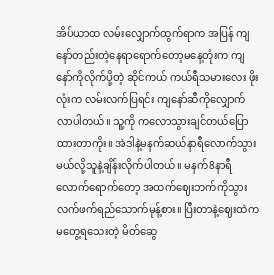အိပ်ယာထ လမ်းလျှောက်ထွက်ရာက အပြန် ကျနော်တည်းတဲ့နေရာရောက်တော့မနေ့တုံးက ကျနော်ကိုလိုက်ပို့တဲ့ ဆိုင်ကယ် ကယ်ရီသမားလေး ဖိုးလုံးက လမ်းလက်ပြရင်း ကျနော်ဆီကိုလျှောက်လာပါတယ်။ သူ့ကို ကလောသွားချင်တယ်ပြောထားတာကိုး။ အဲဒါနဲ့မနက်ဆယ်နာရီလောက်သွားမယ်လို့သူနဲ့ချိန်းလိုက်ပါတယ်။ မနက်8နာရီလောက်ရောက်တော့ အထက်ဈေးဘက်ကိုသွားလက်ဖက်ရည်သောက်မုန့်စား။ ပြီးတာနဲ့ဈေးထဲက မတွေ့ရသေးတဲ့ မိတ်ဆွေ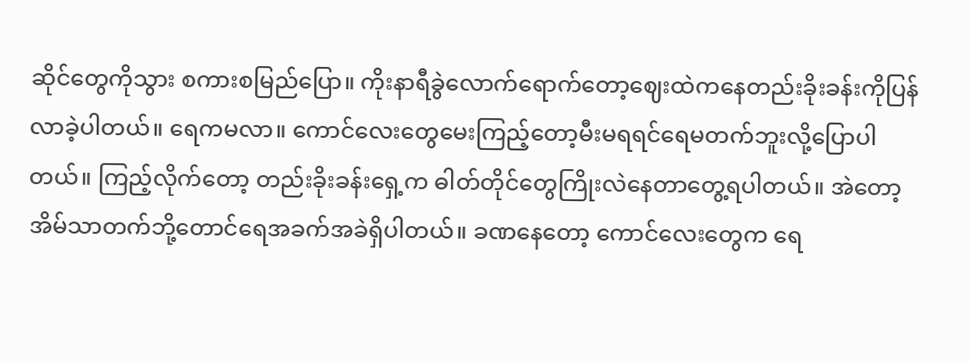ဆိုင်တွေကိုသွား စကားစမြည်ပြော။ ကိုးနာရီခွဲလောက်ရောက်တော့ဈေးထဲကနေတည်းခိုးခန်းကိုပြန်လာခဲ့ပါတယ်။ ရေကမလာ။ ကောင်လေးတွေမေးကြည့်တော့မီးမရရင်ရေမတက်ဘူးလို့ပြောပါတယ်။ ကြည့်လိုက်တော့ တည်းခိုးခန်းရှေ့က ဓါတ်တိုင်တွေကြိုးလဲနေတာတွေ့ရပါတယ်။ အဲတော့ အိမ်သာတက်ဘို့တောင်ရေအခက်အခဲရှိပါတယ်။ ခဏနေတော့ ကောင်လေးတွေက ရေ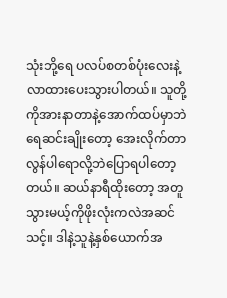သုံးဘို့ရေ ပလပ်စတစ်ပုံးလေးနဲ့လာထားပေးသွားပါတယ်။ သူတို့ကိုအားနာတာနဲ့အောက်ထပ်မှာဘဲရေဆင်းချိုးတော့ အေးလိုက်တာလွန်ပါရောလို့ဘဲပြောရပါတော့တယ်။ ဆယ်နာရီထိုးတော့ အတူသွားမယ့်ကိုဖိုးလုံးကလဲအဆင်သင့်။ ဒါနဲ့သူနဲ့နှစ်ယောက်အ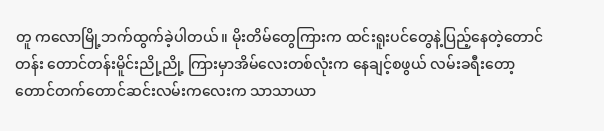တူ ကလောမြို့ဘက်ထွက်ခဲ့ပါတယ်။ မိုးတိမ်တွေကြားက ထင်းရူးပင်တွေနဲ့ပြည့်နေတဲ့တောင်တန်း တောင်တန်းမိူင်းညို့ညို့ ကြားမှာအိမ်လေးတစ်လုံးက နေချင့်စဖွယ် လမ်းခရီးတော့ တောင်တက်တောင်ဆင်းလမ်းကလေးက သာသာယာ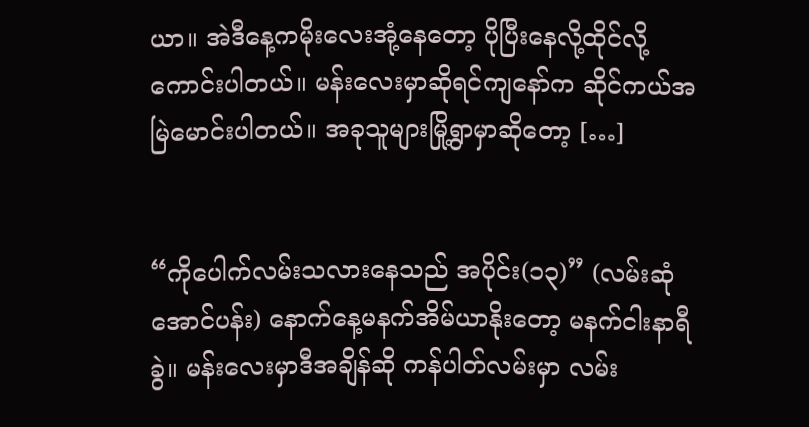ယာ။ အဲဒီနေ့ကမိုးလေးအုံ့နေတော့ ပိုပြီးနေလို့ထိုင်လို့ကောင်းပါတယ်။ မန်းလေးမှာဆိုရင်ကျနော်က ဆိုင်ကယ်အမြဲမောင်းပါတယ်။ အခုသူများမြို့ရွာမှာဆိုတော့ […]


“ကိုပေါက်လမ်းသလားနေသည် အပိုင်း(၁၃)” (လမ်းဆုံအောင်ပန်း) နောက်နေ့မနက်အိမ်ယာနိုးတော့ မနက်ငါးနာရီခွဲ။ မန်းလေးမှာဒီအချိန်ဆို ကန်ပါတ်လမ်းမှာ လမ်း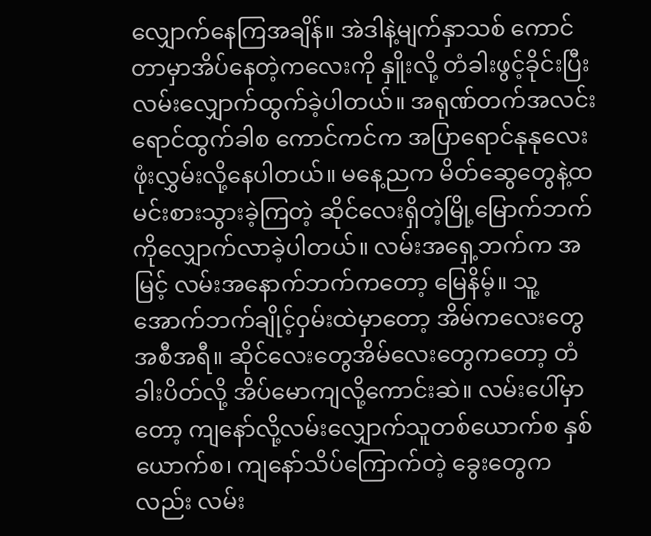လျှောက်နေကြအချိန်။ အဲဒါနဲ့မျက်နှာသစ် ကောင်တာမှာအိပ်နေတဲ့ကလေးကို နှိူးလို့ တံခါးဖွင့်ခိုင်းပြီး လမ်းလျှောက်ထွက်ခဲ့ပါတယ်။ အရုဏ်တက်အလင်းရောင်ထွက်ခါစ ကောင်ကင်က အပြာရောင်နုနုလေးဖုံးလွှမ်းလို့နေပါတယ်။ မနေ့ညက မိတ်ဆွေတွေနဲ့ထမင်းစားသွားခဲ့ကြတဲ့ ဆိုင်လေးရှိတဲ့မြို့မြောက်ဘက်ကိုလျှောက်လာခဲ့ပါတယ်။ လမ်းအရှေ့ဘက်က အမြင့် လမ်းအနောက်ဘက်ကတော့ မြေနိမ့်။ သူ့အောက်ဘက်ချိုင့်ဝှမ်းထဲမှာတော့ အိမ်ကလေးတွေအစီအရီ။ ဆိုင်လေးတွေအိမ်လေးတွေကတော့ တံခါးပိတ်လို့ အိပ်မောကျလို့ကောင်းဆဲ။ လမ်းပေါ်မှာတော့ ကျနော်လို့လမ်းလျှောက်သူတစ်ယောက်စ နှစ်ယောက်စ၊ ကျနော်သိပ်ကြောက်တဲ့ ခွေးတွေကလည်း လမ်း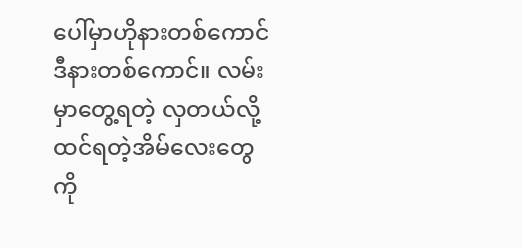ပေါ်မှာဟိုနားတစ်ကောင်ဒီနားတစ်ကောင်။ လမ်းမှာတွေ့ရတဲ့ လှတယ်လို့ထင်ရတဲ့အိမ်လေးတွေကို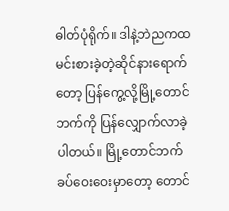ဓါတ်ပုံရိုက်။ ဒါနဲ့ဘဲညကထမင်းစားခဲ့တဲ့ဆိုင်နားရောက်တော့ ပြန်ကွေ့လို့မြို့တောင်ဘက်ကို ပြန်လျှောက်လာခဲ့ပါတယ်။ မြို့တောင်ဘက်ခပ်ဝေးဝေးမှာတော့ တောင်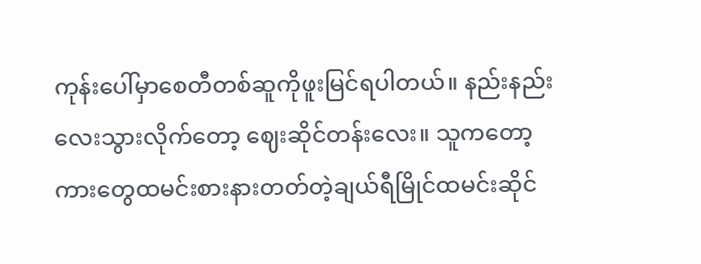ကုန်းပေါ်မှာစေတီတစ်ဆူကိုဖူးမြင်ရပါတယ်။ နည်းနည်းလေးသွားလိုက်တော့ ဈေးဆိုင်တန်းလေး။ သူကတော့ ကားတွေထမင်းစားနားတတ်တဲ့ချယ်ရီမြိုင်ထမင်းဆိုင်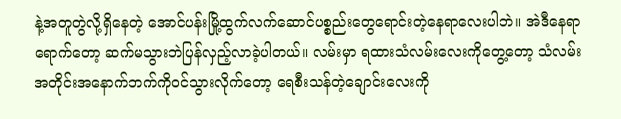နဲ့အတူတွဲလို့ရှိနေတဲ့ အောင်ပန်းမြို့ထွက်လက်ဆောင်ပစ္စည်းတွေရောင်းတဲ့နေရာလေးပါဘဲ။ အဲဒီနေရာရောက်တော့ ဆက်မသွားဘဲပြန်လှည့်လာခဲ့ပါတယ်။ လမ်းမှာ ရထားသံလမ်းလေးကိုတွေ့တော့ သံလမ်းအတိုင်းအနောက်ဘက်ကိုဝင်သွားလိုက်တော့ ရေစီးသန်တဲ့ချောင်းလေးကို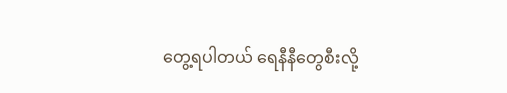တွေ့ရပါတယ် ရေနီနီတွေစီးလို့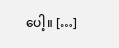ပေါ့။ […]